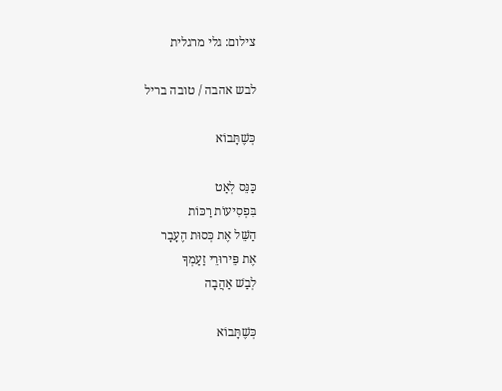צילום: גלי מרגלית

לבש אהבה / טובה בריל

כְּשֶׁתָּבוֹא

כַּנֵּס לְאַט
בִּפְסִיעוֹת רַכּוֹת
הַשֵּׁל אֶת כְּסוּת הֶעָבָר
אֶת פֵּירוּרֵי זַעַמְךָ
לְבַשׁ אַהֲבָה

כְּשֶׁתָּבוֹא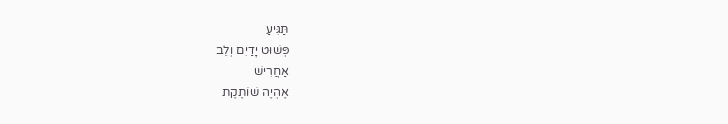תַּגִּיעַ
פְּשׁוּט יָדַיִם וְלֵב
אַחֲרִישׁ
אֶהְיֶה שׁוֹתֶקֶת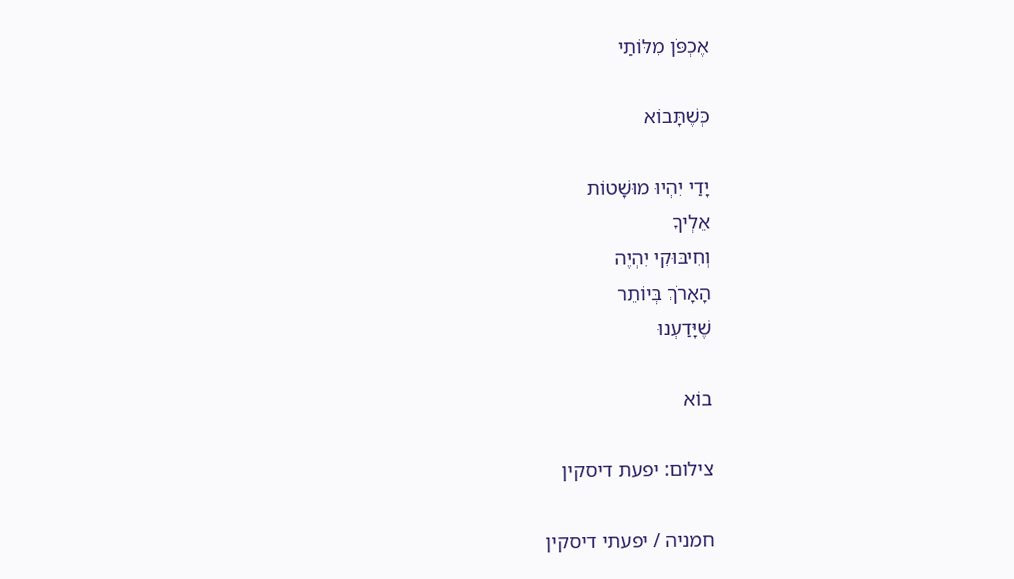אֶכְפֹּן מִלּוֹתַי

כְּשֶׁתָּבוֹא

יָדַי יִהְיוּ מוּשָׁטוֹת
אֵלְיךָ
וְחִיבּוּקִי יִהְיֶה
הָאָרֹךְ בְּיוֹתֵר
שֶׁיָּדַעְנוּ

בוֹא

צילום: יפעת דיסקין

חמניה / יפעתי דיסקין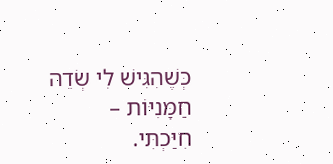כְּשֶׁהִגִּישׁ לִי שְׂדֵה חַמָּנִיּוֹת –
חִיַּכְתִּי.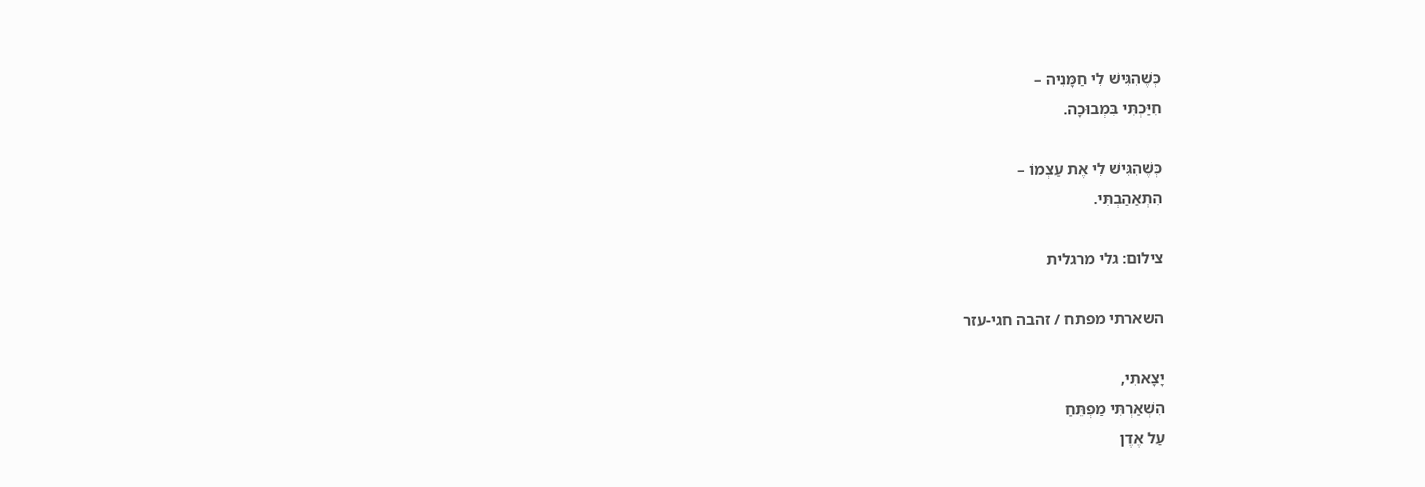כְּשֶׁהִגִּישׁ לִי חַמָּנִיה –
חִיַּכְתִּי בִּמְבוּכָה.

כְּשֶׁהִגִּישׁ לִי אֶת עַצְמוֹ –
הִתְאַהַבְתִּי.

צילום: גלי מרגלית

השארתי מפתח / זהבה חגי-עזר

יָצָאתִי,
הִשְׁאַרְתִּי מַפְתֵּחַ
עַל אֶדֶן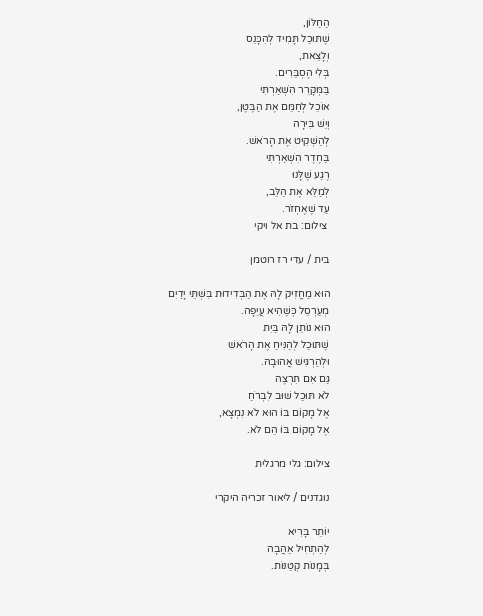הַחַלּוֹן,
שֶׁתּוּכַל תָּמִיד לְהִכָּנֵס
וְלָצֵאת,
בְּלִי הֶסְבֵּרִים.
בַּמְּקָרֵר הִשְׁאַרְתִּי
אוֹכֵל לְחַמֵּם אֶת הַבֶּטֶן,
וְיֵשׁ בִּירָה
לְהַשְׁקִיט אֶת הָרֹאשׁ.
בַּחֶדֶר הִשְׁאַרְתִּי
רֶגַע שֶׁלָּנוּ
לְמַלֵּא אֶת הַלֵּב,
עַד שֶׁאֶחְזֹר.
 צילום: בת אל ויקי

בית / עדי רז רוטמן

הוּא מַחֲזִיק לָהּ אֶת הַבְּדִידוּת בִּשְׁתֵּי יָדַיִם
מְעַרְסֵל כְּשֶׁהִיא עֲיֵפָה.
הוּא נוֹתֵן לָהּ בַּיִת
שֶׁתּוּכַל לְהַנִּיחַ אֶת הָרֹאשׁ
וּלְהַרְגִּישׁ אֲהוּבָהּ.
גַּם אִם תִּרְצֶה
לֹא תּוּכַל שׁוּב לִבְרֹחַ
אֶל מָקוֹם בּוֹ הוּא לֹא נִמְצָא,
אֶל מָקוֹם בּוֹ הֵם לֹא.

צילום: גלי מרגלית

נוגדנים / ליאור זכריה היקרי

יוֹתֵר בָּרִיא
לְהַתְחִיל אַהֲבָה
בְּמָנוֹת קְטַנּוֹת.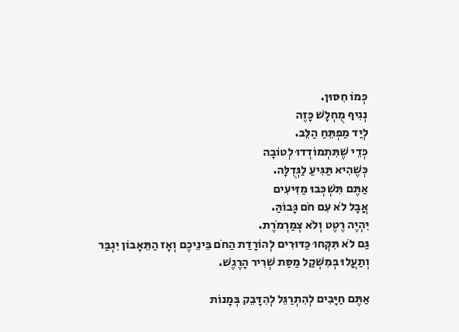כְּמוֹ חִסּוּן.
נְגִיף מֻחְלָשׁ כָּזֶה
לְיַד מַפְתֵּחַ הַלֵּב.
כְּדֵי שֶׁתִּתְמוֹדְדוּ לְטוֹבָה
כְּשֶׁהִיא תַּגִּיעַ לַגְּדֻלָּה.
אַתֶּם תִּשְׁכְּבוּ מַזִּיעִים
אֲבָל לֹא עִם חֹם גָּבוֹהַּ.
יִהְיֶה רֶטֶט וְלֹא צְמַרְמֹרֶת.
גַּם לֹא תִּקְּחוּ כַּדּוּרִים לְהוֹרָדַת הַחֹם בֵּינֵיכֶם וְאָז הַתֵּאָבוֹן יִגְבַּר
וְתַעֲלוּ בְּמִשְׁקַל מַסַּת שְׁרִיר הָרֶגֶשׁ.

אַתֶּם חַיָּבִים לְהִתְרַגֵּל לְהִדָּבֵק בְּמָנוֹת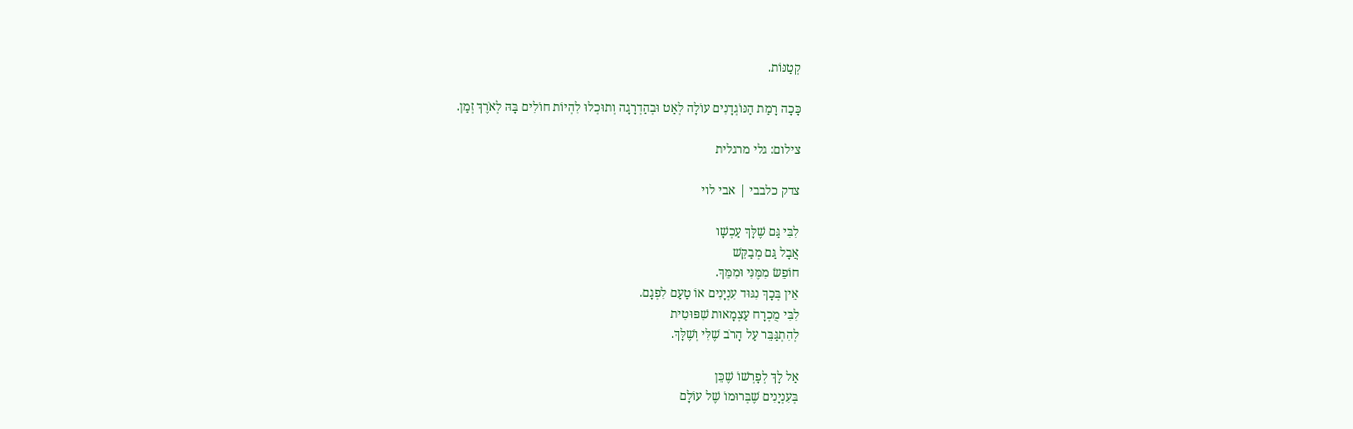קְטַנּוֹת.

כָּכָה רָמַת הַנּוֹגְדָנִים עוֹלָה לְאַט וּבְהַדְרָגָה וְתוּכְלוּ לִהְיוֹת חוֹלִים בָּהּ לְאֹרֶךְ זְמַן.

צילום: גלי מרגלית

צדק כלבבי | אבי לוי

לִבִּי גַּם שֶׁלָּךְ עַכְשָׁו
אֲבָל גַּם מְבַקֵּשׁ
חוֹפֵשׂ מִמֶּנִּי וּמִמֵּךְ.
אֵין בְּכָךְ נִגּוּד עִנְיָנִים אוֹ טַעַם לִפְגָם.
לִבִּי מֻכְרָח עַצְמָאוּת שִׁפּוּטִית
לְהִתְגַּבֵּר עַל הָרֹב שֶׁלִּי וְשֶׁלָּךְ.

אַל לָךְ לְפָרְשׁוֹ שֶׁכֵּן
בְּעִנְיָנִים שֶׁבְּרוּמוֹ שֶׁל עוֹלָם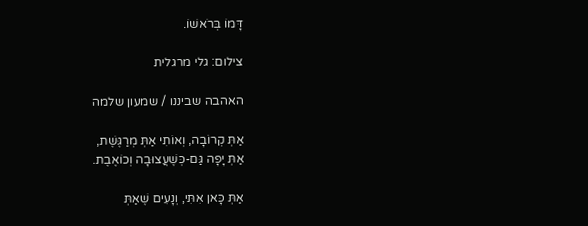דָּמוֹ בְּרֹאשׁוֹ.

צילום: גלי מרגלית

האהבה שביננו / שמעון שלמה

אַתְּ קְרוֹבָה, וְאוֹתִי אַתְּ מְרַגֶּשֶׁת,
אַתְּ יָפָה גַּם-כְּשֶׁעֲצוּבָה וְכוֹאֶבֶת.

אַתְּ כָּאן אִתִּי, וְנָעִים שֶׁאַתְּ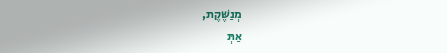מְנַשֶּׁקֶת,
אַתְּ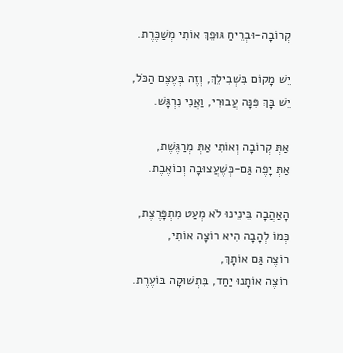קְרוֹבָה-וּבְרֵיחַ גּוּפֵךְ אוֹתִי מְשַׁכֶּרֶת.

יֵשׁ מָקוֹם בִּשְׁבִילֵךְ, וְזֶה בְּעֶצֶם הַכֹּל,
יֵשׁ בָּךְ פִּנָּה עֲבוּרִי, וַאֲנִי נִרְגָּשׁ.

אַתְּ קְרוֹבָה וְאוֹתִי אַתְּ מְרַגֶּשֶׁת,
אַתְּ יָפֶה גַּם-כְּשֶׁעֲצוּבָה וְכוֹאֶבֶת.

הָאַהֲבָה בֵּינֵינוּ לֹא מְעַט מִתְפָּרֶצֶת,
כְּמוֹ לְהָבָה הִיא רוֹצָה אוֹתִי,
רוֹצֶה גַּם אוֹתָךְ,
רוֹצֶה אוֹתָנוּ יַחַד, בִּתְשׁוּקָה בּוֹעֶרֶת.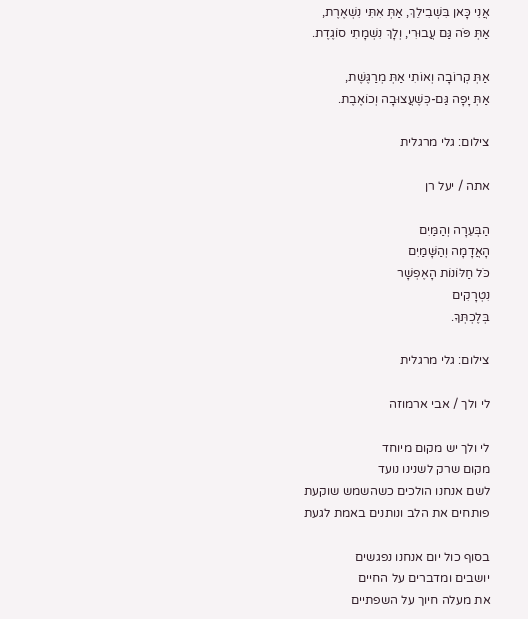אֲנִי כָּאן בִּשְׁבִילֵךְ, אַתְּ אִתִּי נִשְׁאֶרֶת,
אַתְּ פֹּה גַּם עֲבוּרִי, וְלָךְ נִשְׁמָתִי סוֹגֶדֶת.

אַתְּ קְרוֹבָה וְאוֹתִי אַתְּ מְרַגֶּשֶׁת,
אַתְּ יָפָה גַּם-כְּשֶׁעֲצוּבָה וְכוֹאֶבֶת.

צילום: גלי מרגלית

אתה / יעל רן

הַבְּעֵרָה וְהַמַּיִם
הָאֲדָמָה וְהַשָּׁמַיִם
כֹּל חַלּוֹנוֹת הָאֶפְשָׁר
נִטְרָקִים
בְּלֶכְתְּךָ.

צילום: גלי מרגלית

לי ולך / אבי ארמוזה

לי ולך יש מקום מיוחד
מקום שרק לשנינו נועד
לשם אנחנו הולכים כשהשמש שוקעת
פותחים את הלב ונותנים באמת לגעת

בסוף כול יום אנחנו נפגשים
יושבים ומדברים על החיים
את מעלה חיוך על השפתיים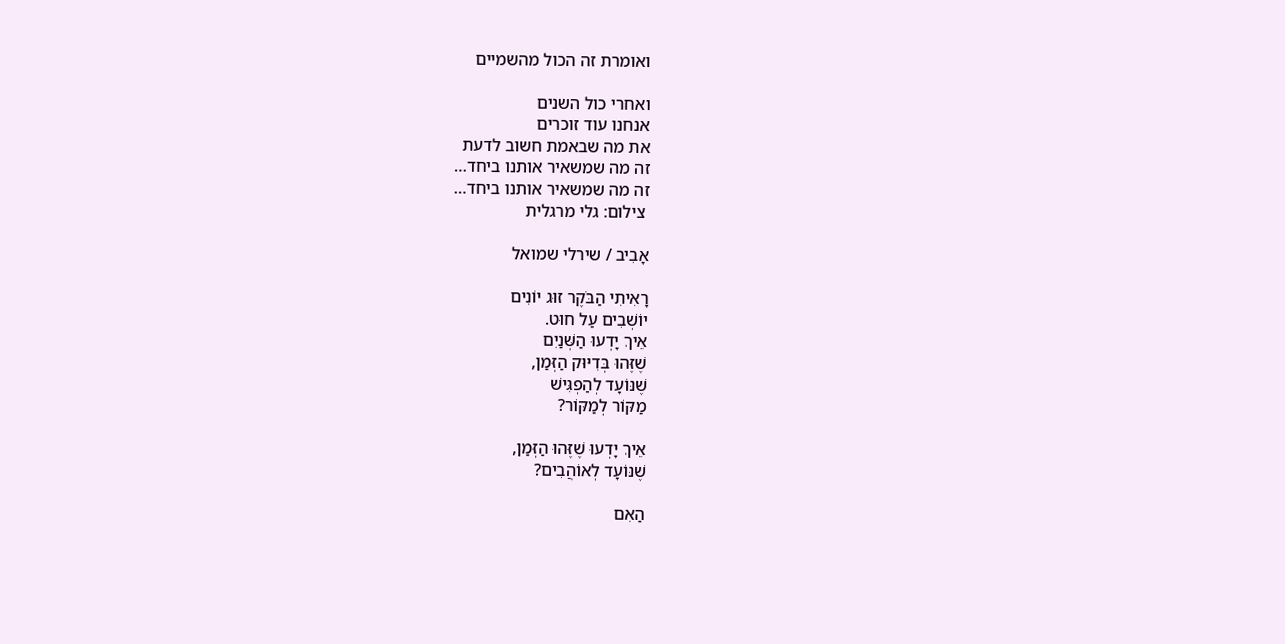ואומרת זה הכול מהשמיים

ואחרי כול השנים
אנחנו עוד זוכרים
את מה שבאמת חשוב לדעת
זה מה שמשאיר אותנו ביחד…
זה מה שמשאיר אותנו ביחד…
 צילום: גלי מרגלית

אָבִיב / שירלי שמואל

רָאִיתִי הַבֹּקֶר זוּג יוֹנִים
יוֹשְׁבִים עַל חוּט.
אֵיךְ יָדְעוּ הַשְּׁנַיִם
שֶׁזֶּהוּ בְּדִיּוּק הַזְּמַן,
שֶׁנּוֹעָד לְהַפְגִּישׁ
מַקּוֹר לְמַקּוֹר?

אֵיךְ יָדְעוּ שֶׁזֶּהוּ הַזְּמַן,
שֶׁנּוֹעָד לְאוֹהֲבִים?

הַאִם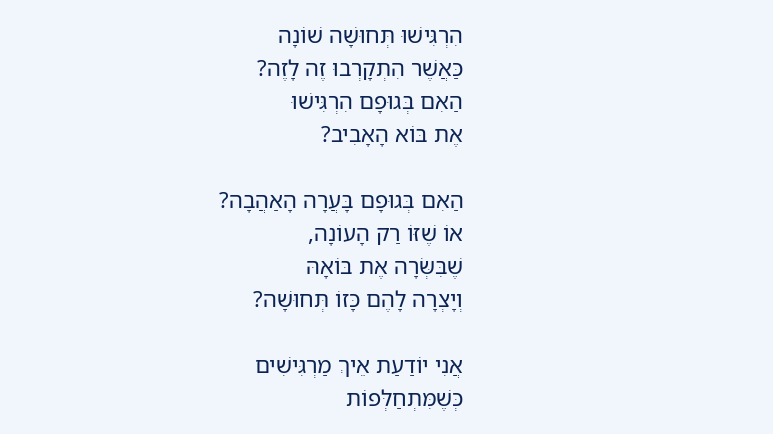הִרְגִּישׁוּ תְּחוּשָׁה שׁוֹנָה
כַּאֲשֶׁר הִתְקָרְבוּ זֶה לָזֶה?
הַאִם בְּגוּפָם הִרְגִּישׁוּ
אֶת בּוֹא הָאָבִיב?

הַאִם בְּגוּפָם בָּעֲרָה הָאַהֲבָה?
אוֹ שֶׁזּוֹ רַק הָעוֹנָה,
שֶׁבִּשְּׂרָה אֶת בּוֹאָהּ
וְיָצְרָה לָהֶם כָּזוֹ תְּחוּשָׁה?

אֲנִי יוֹדַעַת אֵיךְ מַרְגִּישִׁים
כְּשֶׁמִּתְחַלְּפוֹת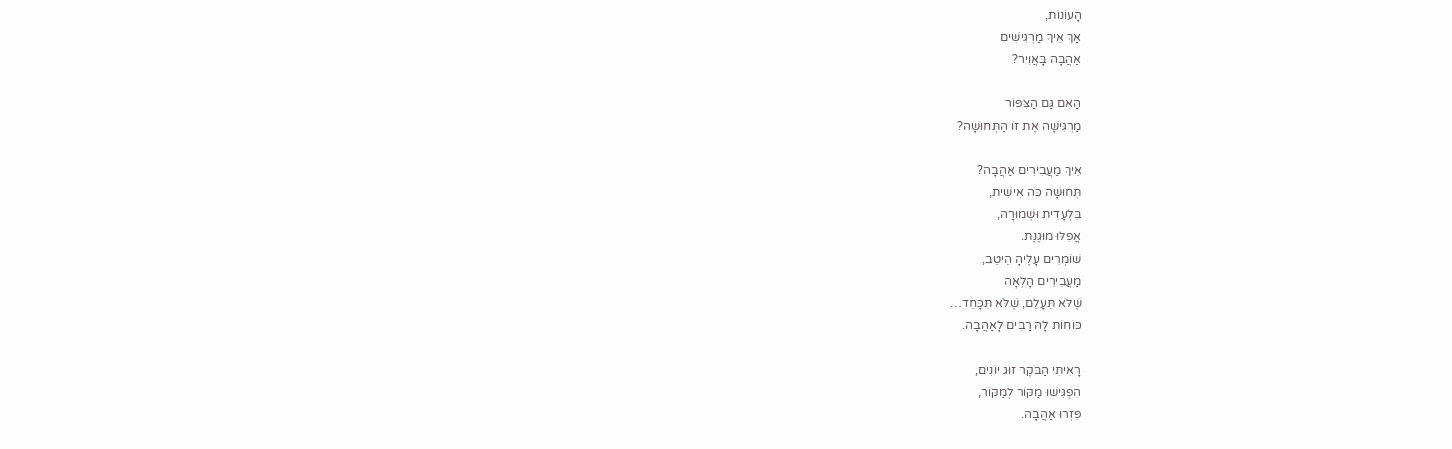הָעוֹנוֹת,
אַךְ אֵיךְ מַרְגִּישִׁים
אַהֲבָה בָּאֲוִיר?

הַאִם גַּם הַצִּפּוֹר
מַרְגִּישָׁה אֶת זוֹ הַתְּחוּשָׁה?

אֵיךְ מַעֲבִירִים אַהֲבָה?
תְּחוּשָׁה כֹּה אִישִׁית,
בִּלְעָדִית וּשְׁמוּרָה,
אֲפִלּוּ מוּגֶנֶת.
שׁוֹמְרִים עָלֶיהָ הֵיטֵב,
מַעֲבִירִים הָלְאָה
שֶׁלֹּא תֵּעָלֵם, שֶׁלֹּא תִּכָּחֵד…
כּוֹחוֹת לָהּ רַבִּים לָאַהֲבָה.

רָאִיתִי הַבֹּקֶר זוּג יוֹנִים,
הִפְגִּישׁוּ מַקּוֹר לְמַקּוֹר,
פִּזְרוּ אַהֲבָה.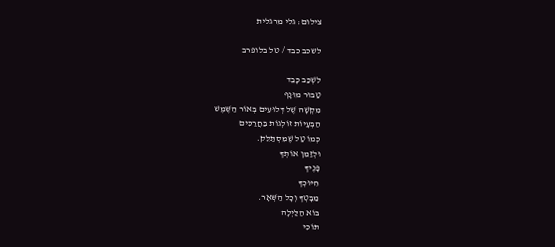צילום: גלי מרגלית

לשכב כבד / טל בלופרב

לִשְׁכַּב כָּבֵד
טַבּוּר מוּנָף
מִקְשָׁה שֶׁל דְּלוּעִים בְּאוֹר הַשֶּׁמֶשׁ
הַבְּעָיוֹת זוֹלְגוֹת בַּחֲרַכִּים
כְּמוֹ טַל שֶׁמִּסְתַּלֵּק.
וּלְזַמֵּן אוֹתְךָ
פָּנֶיךָ
חִיּוּכְךָ
מַבָּטְךָ וְכָל הַשְּׁאָר.
בּוֹא הַלַּיְלָה
תּוֹכִי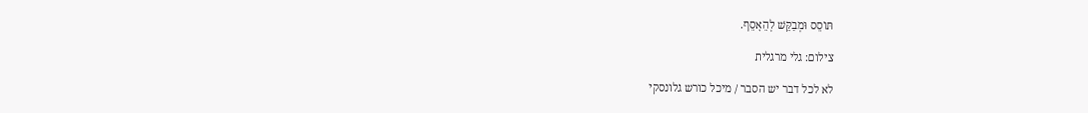תּוֹסֵס וּמְבַקֵּשׁ לְהֵאָסֵף.

צילום: גלי מרגלית

לא לכל דבר יש הסבר / מיכל כורש גלונסקי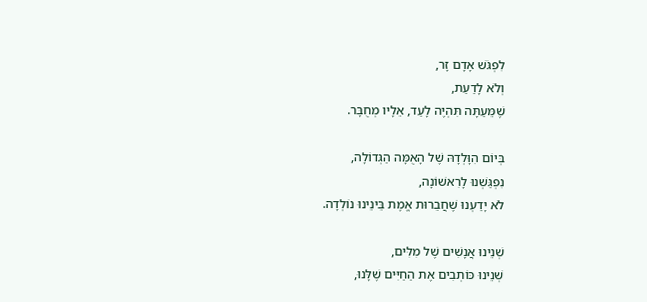לִפְגֹּשׁ אָדָם זָר,
וְלֹא לָדַעַת,
שֶׁמֵּעַתָּה תִּהְיֶה לָעַד, אֵלָיו מְחֻבָּר.

בְּיוֹם הִוָּלְדָהּ שֶׁל הָאֻמָּה הַגְּדוֹלָה,
נִפְגַּשְׁנוּ לָרִאשׁוֹנָה,
לֹא יָדַעְנוּ שֶׁחֲבֵרוּת אֱמֶת בֵּינֵינוּ נוֹלְדָה.

שְׁנֵינוּ אֲנָשִׁים שֶׁל מִלִּים,
שְׁנֵינוּ כּוֹתְבִים אֶת הַחַיִּים שֶׁלָּנוּ,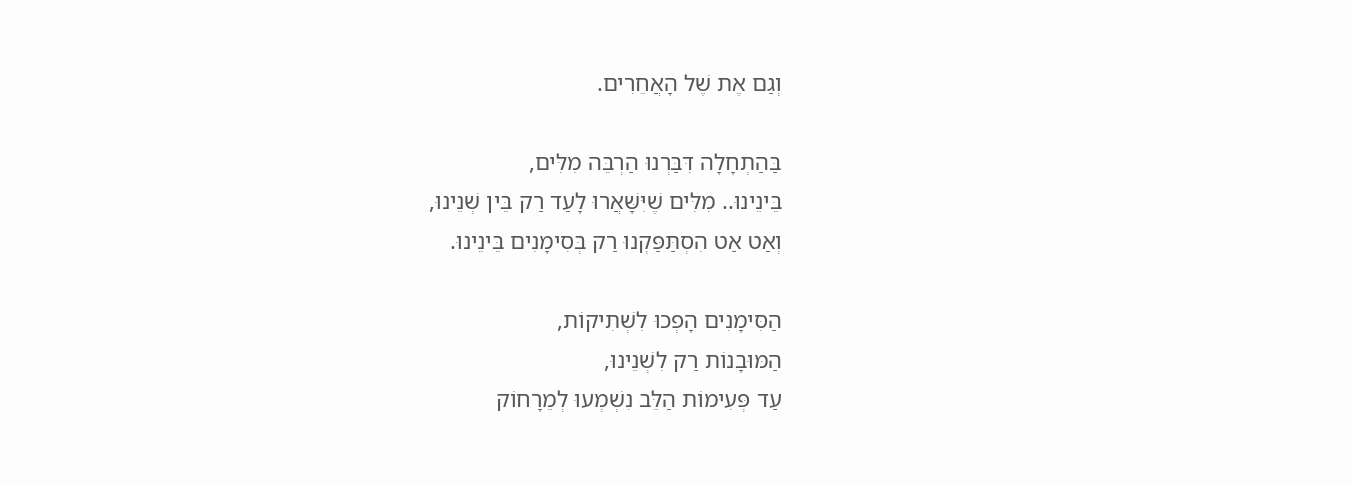וְגַם אֶת שֶׁל הָאֲחֵרִים.

בַּהַתְחָלָה דִּבַּרְנוּ הַרְבֵּה מִלִּים,
בֵּינֵינוּ.. מִלִּים שֶׁיִּשָּׁאֲרוּ לָעַד רַק בֵּין שְׁנֵינוּ,
וְאַט אַט הִסְתַּפַּקְנוּ רַק בְּסִימָנִים בֵּינֵינוּ.

הַסִּימָנִים הָפְכוּ לִשְׁתִיקוֹת,
הַמּוּבָנוֹת רַק לִשְׁנֵינוּ,
עַד פְּעִימוֹת הַלֵּב נִשְׁמְעוּ לְמֵרָחוֹק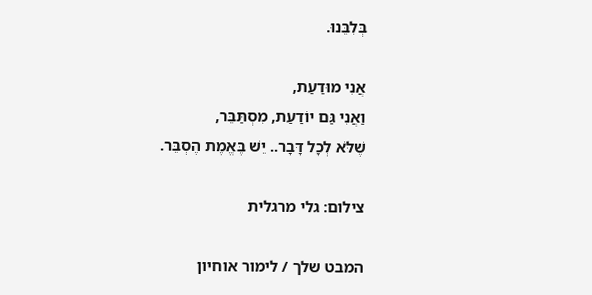בְּלִבֵּנוּ.

אֲנִי מוּדַעַת,
וַאֲנִי גַּם יוֹדַעַת, מִסְתַּבֵּר,
שֶׁלֹּא לְכָל דָּבָר.. יֵשׁ בֶּאֱמֶת הֶסְבֵּר.

צילום: גלי מרגלית

המבט שלך / לימור אוחיון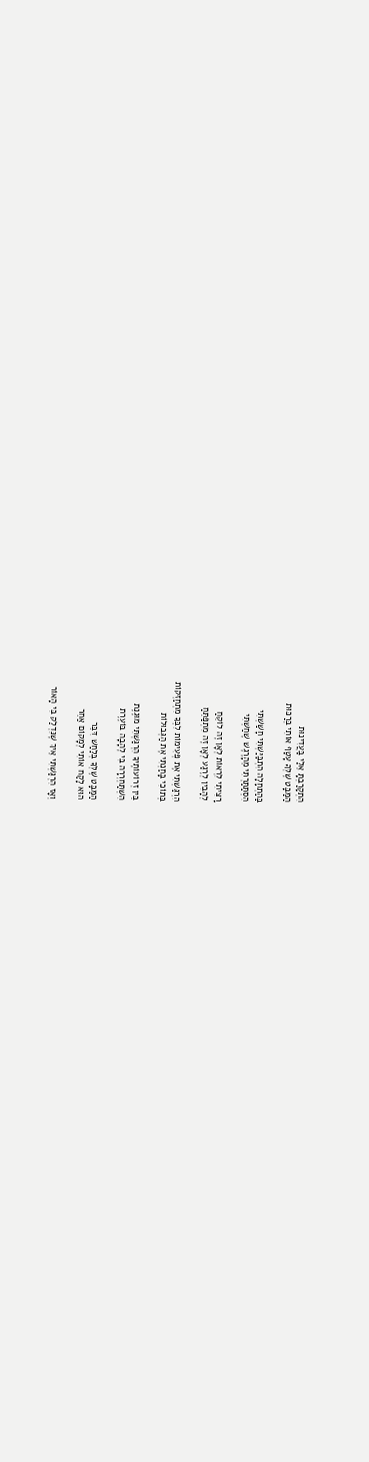הִתְקָרַבְתָּ אֵלַי בַּעֲדִינוּת
הַמַּבָּט שֶׁלְּךָ עָטַף אוֹתִי בְּרַכּוּת

בַּהַתְחָלָה הִתְבַּיַּשְׁתִּי חָשַׁשְׁתִּי
הִסְתַּתַּרְתִּי מֵהָרֶגֶשׁ שֶׁחַשְׁתִּי

רָצִיתִי לִרְאוֹת לְאָן זֶה לוֹקֵחַ
לְהָבִין לְרֶגַע לְאָן זֶה מִתְפַּתֵּחַ

הִרְגַּשְׁתִּי אֶת פְּעִימוֹת לִבְּךָ מִתְחַזְּקוֹת
בְּתוֹכִי בָּחַנְתִּי אֶת הַגְּבוּלוֹת

בֵּין זְרוֹעוֹתֶיךָ הִרְגַּשְׁתִּי מוּגֶנֶת
הִשְׁתַּחְרְרָה בִּי לֶהָבָה בּוֹעֶרֶת

הַמַּבָּט שֶׁלְּךָ בְּלַחַשׁ דִּבֵּר
הוּא לָקַח אוֹתִי לְמָקוֹם אַחֵר

וְאָז הִרְגַּשְׁתִּי אֵיךְ שֶׁנִּדְלַק בִּי הָאוֹר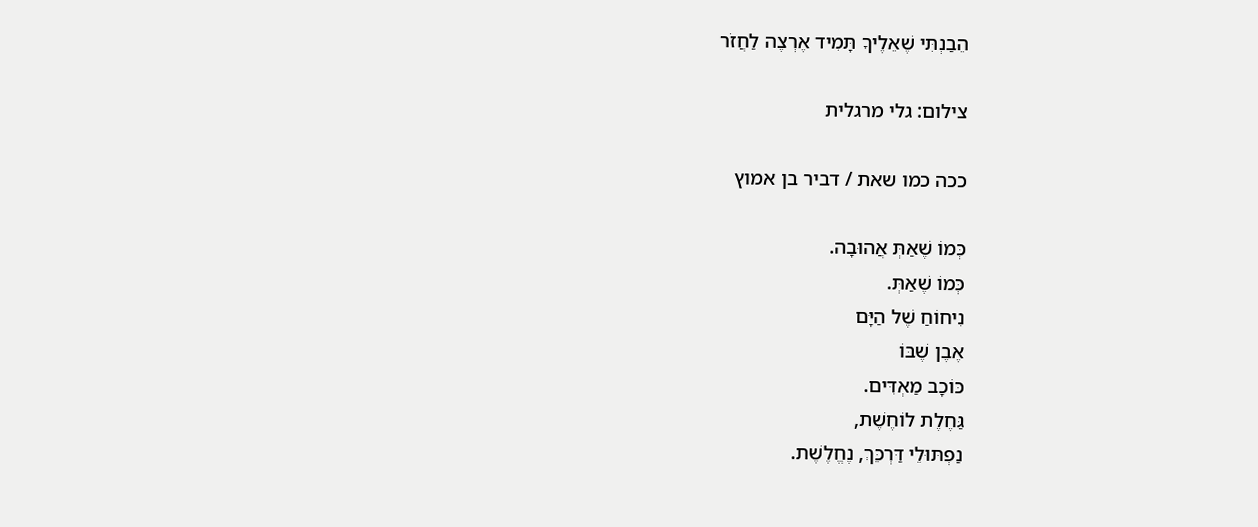הֵבַנְתִּי שֶׁאֵלֶיךָ תָּמִיד אֶרְצֶה לַחֲזֹר

צילום: גלי מרגלית

ככה כמו שאת / דביר בן אמוץ

כְּמוֹ שֶׁאַתְּ אֲהוּבָה.
כְּמוֹ שֶׁאַתְּ.
נִיחוֹחַ שֶׁל הַיָּם
אֶבֶן שֶׁבּוֹ
כּוֹכָב מַאְדִּים.
גַּחֶלֶת לוֹחֶשֶׁת,
נַפְתּוּלֵי דַּרְכֵּךְ, נֶחֱלֶשֶׁת.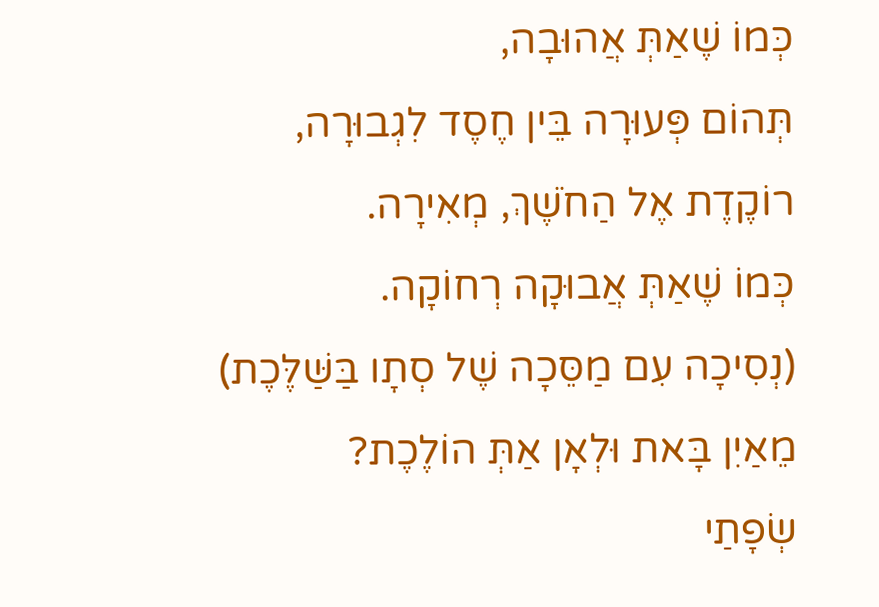כְּמוֹ שֶׁאַתְּ אֲהוּבָה,
תְּהוֹם פְּעוּרָה בֵּין חֶסֶד לִגְבוּרָה,
רוֹקֶדֶת אֶל הַחֹשֶׁךְ, מְאִירָה.
כְּמוֹ שֶׁאַתְּ אֲבוּקָה רְחוֹקָה.
(נְסִיכָה עִם מַסֵּכָה שֶׁל סְתָו בַּשַּׁלֶּכֶת)
מֵאַיִן בָּאת וּלְאָן אַתְּ הוֹלֶכֶת?
שְׂפָתַי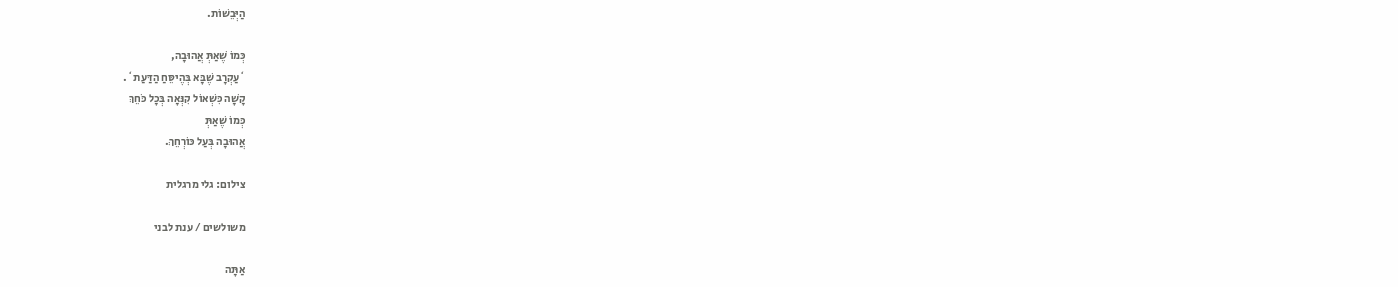הַיְּבֵשׁוֹת.

כְּמוֹ שֶׁאַתְּ אֲהוּבָה,
`עַקְרָב שֶׁבָּא בְּהֶיסֵּחַ הַדַּעַת`.
קָשָׁה כִּשְׁאוֹל קִנְּאָה בְּכָל כֹּחֵךְ
כְּמוֹ שֶׁאַתְּ
אֲהוּבָה בְּעַל כּוֹרְחֵךְ.

צילום: גלי מרגלית

משולשים / ענת לבני

אַתָּה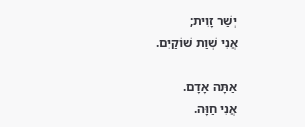יְשַׁר זָוִית;
אֲנִי שְׁוַת שׁוֹקַיִם.

אַתָּה אָדָם.
אֲנִי חַוָּה.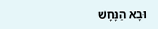וּבָא הַנָּחָשׁ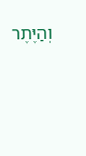וְהַיֶּתֶר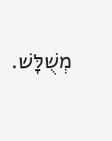מְשֻׁלָּשׁ.